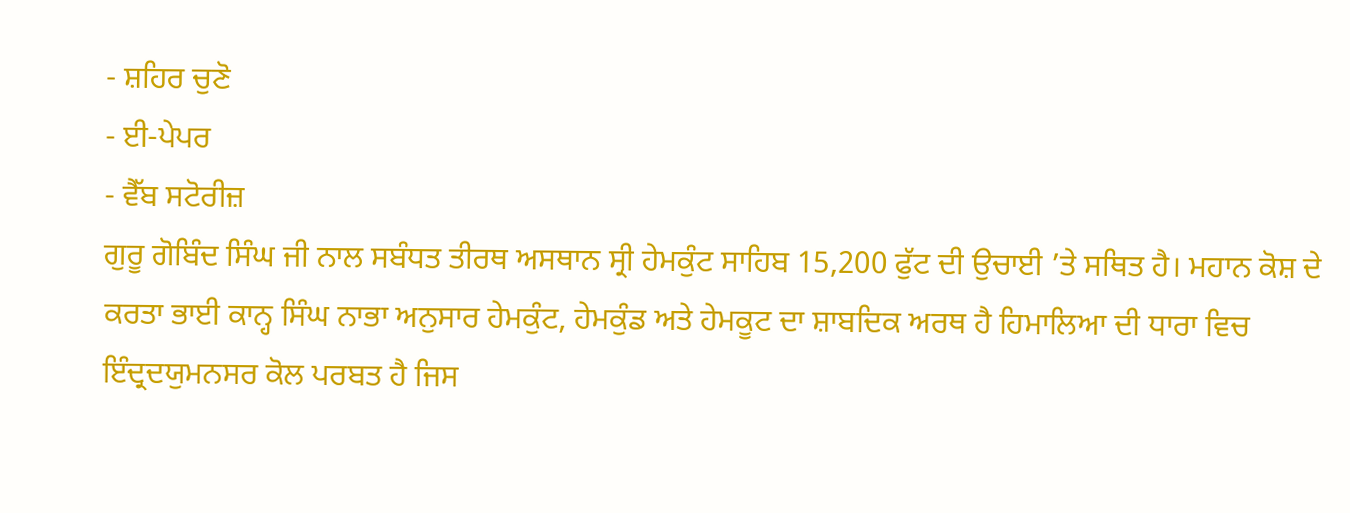- ਸ਼ਹਿਰ ਚੁਣੋ
- ਈ-ਪੇਪਰ
- ਵੈੱਬ ਸਟੋਰੀਜ਼
ਗੁਰੂ ਗੋਬਿੰਦ ਸਿੰਘ ਜੀ ਨਾਲ ਸਬੰਧਤ ਤੀਰਥ ਅਸਥਾਨ ਸ੍ਰੀ ਹੇਮਕੁੰਟ ਸਾਹਿਬ 15,200 ਫੁੱਟ ਦੀ ਉਚਾਈ ’ਤੇ ਸਥਿਤ ਹੈ। ਮਹਾਨ ਕੋਸ਼ ਦੇ ਕਰਤਾ ਭਾਈ ਕਾਨ੍ਹ ਸਿੰਘ ਨਾਭਾ ਅਨੁਸਾਰ ਹੇਮਕੁੰਟ, ਹੇਮਕੁੰਡ ਅਤੇ ਹੇਮਕੂਟ ਦਾ ਸ਼ਾਬਦਿਕ ਅਰਥ ਹੈ ਹਿਮਾਲਿਆ ਦੀ ਧਾਰਾ ਵਿਚ ਇੰਦ੍ਰਦਯੁਮਨਸਰ ਕੋਲ ਪਰਬਤ ਹੈ ਜਿਸ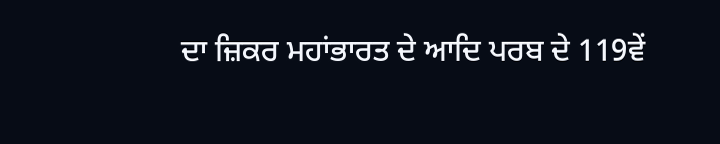ਦਾ ਜ਼ਿਕਰ ਮਹਾਂਭਾਰਤ ਦੇ ਆਦਿ ਪਰਬ ਦੇ 119ਵੇਂ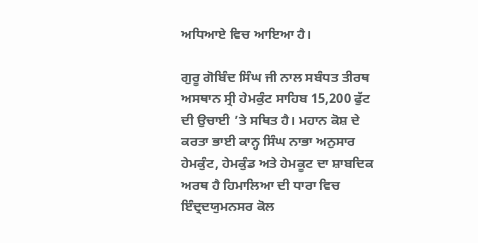ਅਧਿਆਏ ਵਿਚ ਆਇਆ ਹੈ।

ਗੁਰੂ ਗੋਬਿੰਦ ਸਿੰਘ ਜੀ ਨਾਲ ਸਬੰਧਤ ਤੀਰਥ ਅਸਥਾਨ ਸ੍ਰੀ ਹੇਮਕੁੰਟ ਸਾਹਿਬ 15,200 ਫੁੱਟ ਦੀ ਉਚਾਈ ’ਤੇ ਸਥਿਤ ਹੈ। ਮਹਾਨ ਕੋਸ਼ ਦੇ ਕਰਤਾ ਭਾਈ ਕਾਨ੍ਹ ਸਿੰਘ ਨਾਭਾ ਅਨੁਸਾਰ ਹੇਮਕੁੰਟ, ਹੇਮਕੁੰਡ ਅਤੇ ਹੇਮਕੂਟ ਦਾ ਸ਼ਾਬਦਿਕ ਅਰਥ ਹੈ ਹਿਮਾਲਿਆ ਦੀ ਧਾਰਾ ਵਿਚ ਇੰਦ੍ਰਦਯੁਮਨਸਰ ਕੋਲ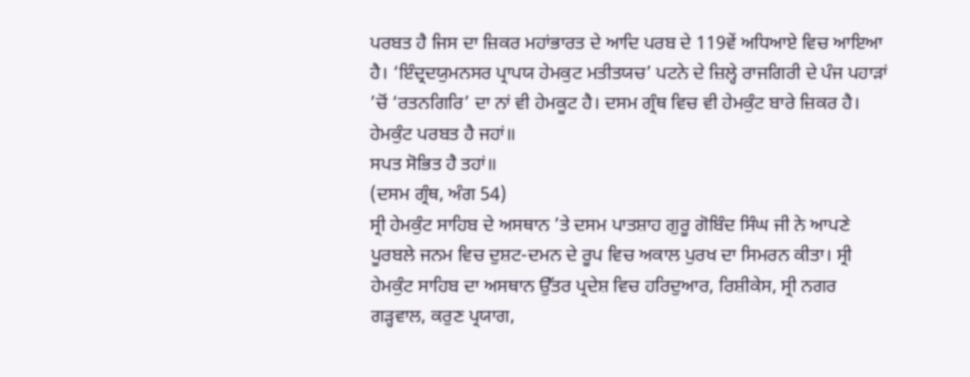ਪਰਬਤ ਹੈ ਜਿਸ ਦਾ ਜ਼ਿਕਰ ਮਹਾਂਭਾਰਤ ਦੇ ਆਦਿ ਪਰਬ ਦੇ 119ਵੇਂ ਅਧਿਆਏ ਵਿਚ ਆਇਆ ਹੈ। ‘ਇੰਦ੍ਰਦਯੁਮਨਸਰ ਪ੍ਰਾਪਯ ਹੇਮਕੁਟ ਮਤੀਤਯਚ’ ਪਟਨੇ ਦੇ ਜ਼ਿਲ੍ਹੇ ਰਾਜਗਿਰੀ ਦੇ ਪੰਜ ਪਹਾੜਾਂ ’ਚੋਂ ‘ਰਤਨਗਿਰਿ’ ਦਾ ਨਾਂ ਵੀ ਹੇਮਕੂਟ ਹੈ। ਦਸਮ ਗ੍ਰੰਥ ਵਿਚ ਵੀ ਹੇਮਕੁੰਟ ਬਾਰੇ ਜ਼ਿਕਰ ਹੈ।
ਹੇਮਕੁੰਟ ਪਰਬਤ ਹੈ ਜਹਾਂ॥
ਸਪਤ ਸੋਭਿਤ ਹੈ ਤਹਾਂ॥
(ਦਸਮ ਗ੍ਰੰਥ, ਅੰਗ 54)
ਸ੍ਰੀ ਹੇਮਕੁੰਟ ਸਾਹਿਬ ਦੇ ਅਸਥਾਨ ’ਤੇ ਦਸਮ ਪਾਤਸ਼ਾਹ ਗੁਰੂ ਗੋਬਿੰਦ ਸਿੰਘ ਜੀ ਨੇ ਆਪਣੇ ਪੂਰਬਲੇ ਜਨਮ ਵਿਚ ਦੁਸ਼ਟ-ਦਮਨ ਦੇ ਰੂਪ ਵਿਚ ਅਕਾਲ ਪੁਰਖ ਦਾ ਸਿਮਰਨ ਕੀਤਾ। ਸ੍ਰੀ ਹੇਮਕੁੰਟ ਸਾਹਿਬ ਦਾ ਅਸਥਾਨ ਉੱਤਰ ਪ੍ਰਦੇਸ਼ ਵਿਚ ਹਰਿਦੁਆਰ, ਰਿਸ਼ੀਕੇਸ, ਸ੍ਰੀ ਨਗਰ ਗੜ੍ਹਵਾਲ, ਕਰੁਣ ਪ੍ਰਯਾਗ,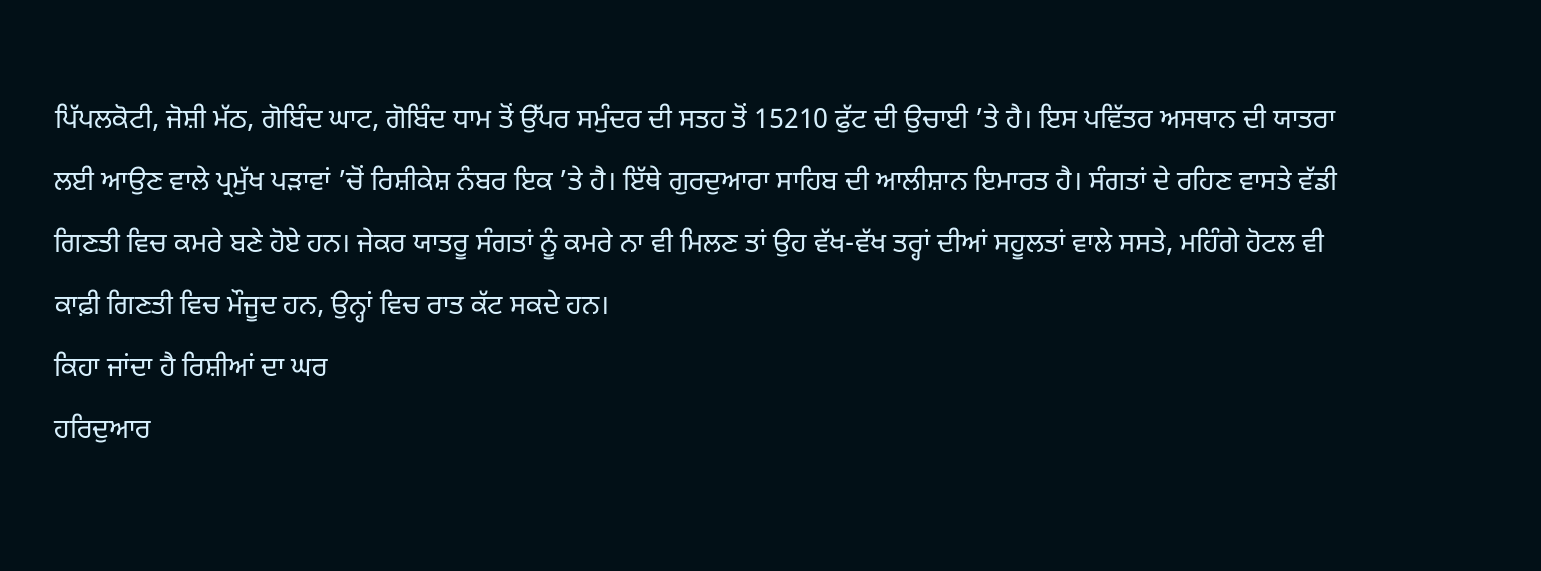ਪਿੱਪਲਕੋਟੀ, ਜੋਸ਼ੀ ਮੱਠ, ਗੋਬਿੰਦ ਘਾਟ, ਗੋਬਿੰਦ ਧਾਮ ਤੋਂ ਉੱਪਰ ਸਮੁੰਦਰ ਦੀ ਸਤਹ ਤੋਂ 15210 ਫੁੱਟ ਦੀ ਉਚਾਈ ’ਤੇ ਹੈ। ਇਸ ਪਵਿੱਤਰ ਅਸਥਾਨ ਦੀ ਯਾਤਰਾ ਲਈ ਆਉਣ ਵਾਲੇ ਪ੍ਰਮੁੱਖ ਪੜਾਵਾਂ ’ਚੋਂ ਰਿਸ਼ੀਕੇਸ਼ ਨੰਬਰ ਇਕ ’ਤੇ ਹੈ। ਇੱਥੇ ਗੁਰਦੁਆਰਾ ਸਾਹਿਬ ਦੀ ਆਲੀਸ਼ਾਨ ਇਮਾਰਤ ਹੈ। ਸੰਗਤਾਂ ਦੇ ਰਹਿਣ ਵਾਸਤੇ ਵੱਡੀ ਗਿਣਤੀ ਵਿਚ ਕਮਰੇ ਬਣੇ ਹੋਏ ਹਨ। ਜੇਕਰ ਯਾਤਰੂ ਸੰਗਤਾਂ ਨੂੰ ਕਮਰੇ ਨਾ ਵੀ ਮਿਲਣ ਤਾਂ ਉਹ ਵੱਖ-ਵੱਖ ਤਰ੍ਹਾਂ ਦੀਆਂ ਸਹੂਲਤਾਂ ਵਾਲੇ ਸਸਤੇ, ਮਹਿੰਗੇ ਹੋਟਲ ਵੀ ਕਾਫ਼ੀ ਗਿਣਤੀ ਵਿਚ ਮੌਜੂਦ ਹਨ, ਉਨ੍ਹਾਂ ਵਿਚ ਰਾਤ ਕੱਟ ਸਕਦੇ ਹਨ।
ਕਿਹਾ ਜਾਂਦਾ ਹੈ ਰਿਸ਼ੀਆਂ ਦਾ ਘਰ
ਹਰਿਦੁਆਰ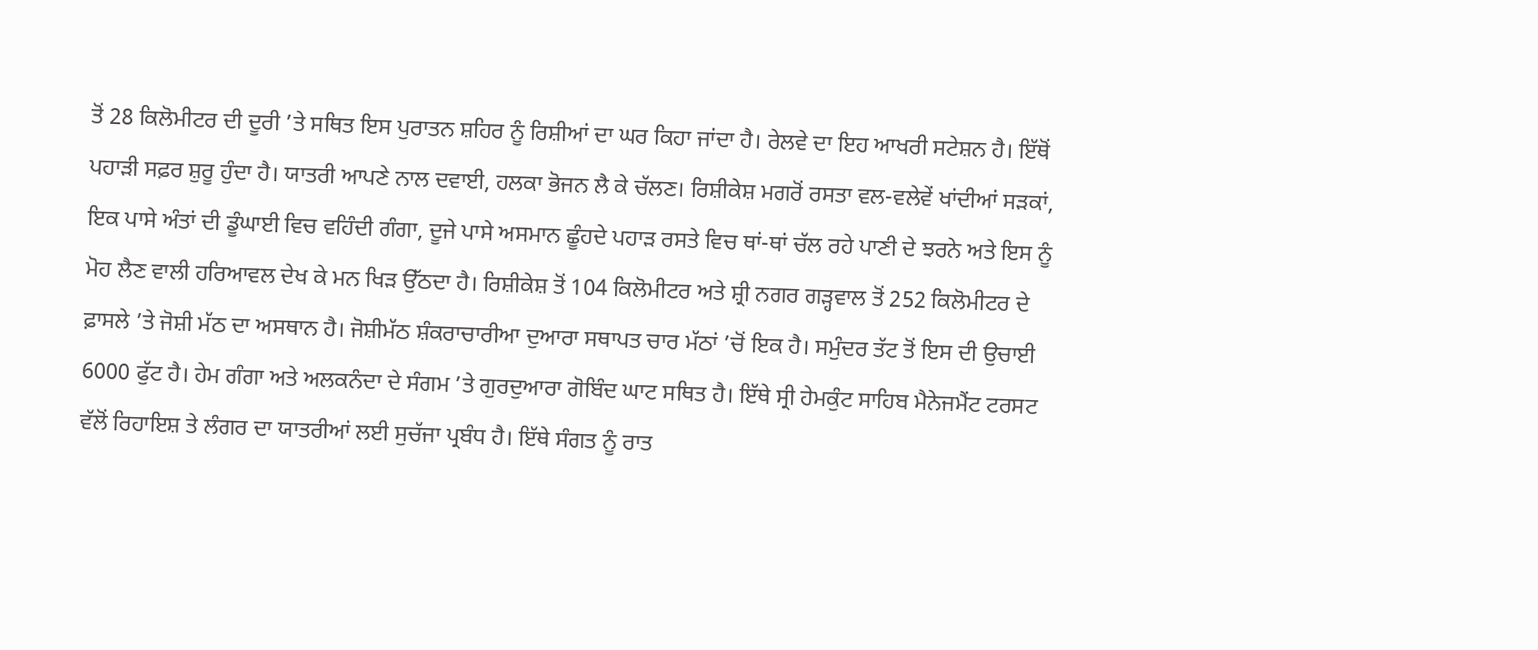ਤੋਂ 28 ਕਿਲੋਮੀਟਰ ਦੀ ਦੂਰੀ ’ਤੇ ਸਥਿਤ ਇਸ ਪੁਰਾਤਨ ਸ਼ਹਿਰ ਨੂੰ ਰਿਸ਼ੀਆਂ ਦਾ ਘਰ ਕਿਹਾ ਜਾਂਦਾ ਹੈ। ਰੇਲਵੇ ਦਾ ਇਹ ਆਖਰੀ ਸਟੇਸ਼ਨ ਹੈ। ਇੱਥੋਂ ਪਹਾੜੀ ਸਫ਼ਰ ਸ਼ੁਰੂ ਹੁੰਦਾ ਹੈ। ਯਾਤਰੀ ਆਪਣੇ ਨਾਲ ਦਵਾਈ, ਹਲਕਾ ਭੋਜਨ ਲੈ ਕੇ ਚੱਲਣ। ਰਿਸ਼ੀਕੇਸ਼ ਮਗਰੋਂ ਰਸਤਾ ਵਲ-ਵਲੇਵੇਂ ਖਾਂਦੀਆਂ ਸੜਕਾਂ, ਇਕ ਪਾਸੇ ਅੰਤਾਂ ਦੀ ਡੂੰਘਾਈ ਵਿਚ ਵਹਿੰਦੀ ਗੰਗਾ, ਦੂਜੇ ਪਾਸੇ ਅਸਮਾਨ ਛੂੰਹਦੇ ਪਹਾੜ ਰਸਤੇ ਵਿਚ ਥਾਂ-ਥਾਂ ਚੱਲ ਰਹੇ ਪਾਣੀ ਦੇ ਝਰਨੇ ਅਤੇ ਇਸ ਨੂੰ ਮੋਹ ਲੈਣ ਵਾਲੀ ਹਰਿਆਵਲ ਦੇਖ ਕੇ ਮਨ ਖਿੜ ਉੱਠਦਾ ਹੈ। ਰਿਸ਼ੀਕੇਸ਼ ਤੋਂ 104 ਕਿਲੋਮੀਟਰ ਅਤੇ ਸ਼੍ਰੀ ਨਗਰ ਗੜ੍ਹਵਾਲ ਤੋਂ 252 ਕਿਲੋਮੀਟਰ ਦੇ ਫ਼ਾਸਲੇ ’ਤੇ ਜੋਸ਼ੀ ਮੱਠ ਦਾ ਅਸਥਾਨ ਹੈ। ਜੋਸ਼ੀਮੱਠ ਸ਼ੰਕਰਾਚਾਰੀਆ ਦੁਆਰਾ ਸਥਾਪਤ ਚਾਰ ਮੱਠਾਂ ’ਚੋਂ ਇਕ ਹੈ। ਸਮੁੰਦਰ ਤੱਟ ਤੋਂ ਇਸ ਦੀ ਉਚਾਈ 6000 ਫੁੱਟ ਹੈ। ਹੇਮ ਗੰਗਾ ਅਤੇ ਅਲਕਨੰਦਾ ਦੇ ਸੰਗਮ ’ਤੇ ਗੁਰਦੁਆਰਾ ਗੋਬਿੰਦ ਘਾਟ ਸਥਿਤ ਹੈ। ਇੱਥੇ ਸ੍ਰੀ ਹੇਮਕੁੰਟ ਸਾਹਿਬ ਮੈਨੇਜਮੈਂਟ ਟਰਸਟ ਵੱਲੋਂ ਰਿਹਾਇਸ਼ ਤੇ ਲੰਗਰ ਦਾ ਯਾਤਰੀਆਂ ਲਈ ਸੁਚੱਜਾ ਪ੍ਰਬੰਧ ਹੈ। ਇੱਥੇ ਸੰਗਤ ਨੂੰ ਰਾਤ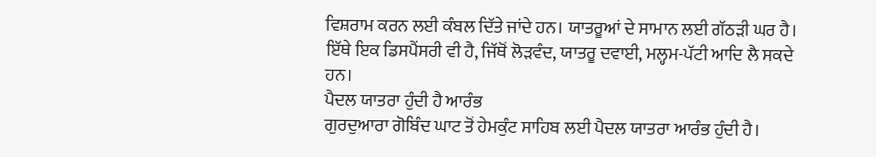ਵਿਸ਼ਰਾਮ ਕਰਨ ਲਈ ਕੰਬਲ ਦਿੱਤੇ ਜਾਂਦੇ ਹਨ। ਯਾਤਰੂਆਂ ਦੇ ਸਾਮਾਨ ਲਈ ਗੱਠੜੀ ਘਰ ਹੈ। ਇੱਥੇ ਇਕ ਡਿਸਪੈਂਸਰੀ ਵੀ ਹੈ, ਜਿੱਥੋਂ ਲੋੜਵੰਦ, ਯਾਤਰੂ ਦਵਾਈ, ਮਲ੍ਹਮ-ਪੱਟੀ ਆਦਿ ਲੈ ਸਕਦੇ ਹਨ।
ਪੈਦਲ ਯਾਤਰਾ ਹੁੰਦੀ ਹੈ ਆਰੰਭ
ਗੁਰਦੁਆਰਾ ਗੋਬਿੰਦ ਘਾਟ ਤੋਂ ਹੇਮਕੁੰਟ ਸਾਹਿਬ ਲਈ ਪੈਦਲ ਯਾਤਰਾ ਆਰੰਭ ਹੁੰਦੀ ਹੈ।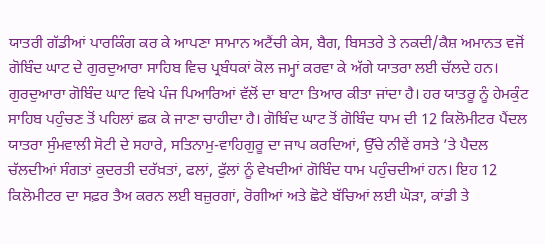ਯਾਤਰੀ ਗੱਡੀਆਂ ਪਾਰਕਿੰਗ ਕਰ ਕੇ ਆਪਣਾ ਸਾਮਾਨ ਅਟੈਂਚੀ ਕੇਸ, ਬੈਗ, ਬਿਸਤਰੇ ਤੇ ਨਕਦੀ/ਕੈਸ਼ ਅਮਾਨਤ ਵਜੋਂ ਗੋਬਿੰਦ ਘਾਟ ਦੇ ਗੁਰਦੁਆਰਾ ਸਾਹਿਬ ਵਿਚ ਪ੍ਰਬੰਧਕਾਂ ਕੋਲ ਜਮ੍ਹਾਂ ਕਰਵਾ ਕੇ ਅੱਗੇ ਯਾਤਰਾ ਲਈ ਚੱਲਦੇ ਹਨ। ਗੁਰਦੁਆਰਾ ਗੋਬਿੰਦ ਘਾਟ ਵਿਖੇ ਪੰਜ ਪਿਆਰਿਆਂ ਵੱਲੋਂ ਦਾ ਬਾਟਾ ਤਿਆਰ ਕੀਤਾ ਜਾਂਦਾ ਹੈ। ਹਰ ਯਾਤਰੂ ਨੂੰ ਹੇਮਕੁੰਟ ਸਾਹਿਬ ਪਹੁੰਚਣ ਤੋਂ ਪਹਿਲਾਂ ਛਕ ਕੇ ਜਾਣਾ ਚਾਹੀਦਾ ਹੈ। ਗੋਬਿੰਦ ਘਾਟ ਤੋਂ ਗੋਬਿੰਦ ਧਾਮ ਦੀ 12 ਕਿਲੋਮੀਟਰ ਪੈਂਦਲ ਯਾਤਰਾ ਸੁੰਮਵਾਲੀ ਸੋਟੀ ਦੇ ਸਹਾਰੇ, ਸਤਿਨਾਮੁ-ਵਾਹਿਗੁਰੂ ਦਾ ਜਾਪ ਕਰਦਿਆਂ, ਉੱਚੇ ਨੀਵੇਂ ਰਸਤੇ ’ਤੇ ਪੈਦਲ ਚੱਲਦੀਆਂ ਸੰਗਤਾਂ ਕੁਦਰਤੀ ਦਰੱਖ਼ਤਾਂ, ਫਲਾਂ, ਫੁੱਲਾਂ ਨੂੰ ਵੇਖਦੀਆਂ ਗੋਬਿੰਦ ਧਾਮ ਪਹੁੰਚਦੀਆਂ ਹਨ। ਇਹ 12 ਕਿਲੋਮੀਟਰ ਦਾ ਸਫ਼ਰ ਤੈਅ ਕਰਨ ਲਈ ਬਜ਼ੁਰਗਾਂ, ਰੋਗੀਆਂ ਅਤੇ ਛੋਟੇ ਬੱਚਿਆਂ ਲਈ ਘੋੜਾ, ਕਾਂਡੀ ਤੇ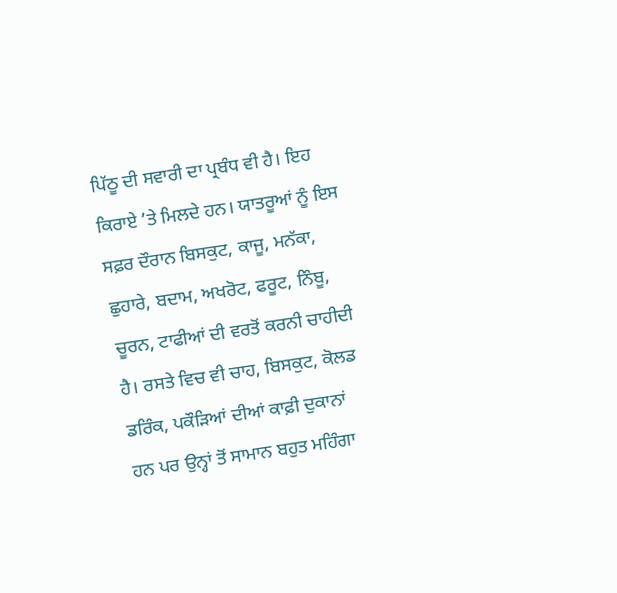ਪਿੱਠੂ ਦੀ ਸਵਾਰੀ ਦਾ ਪ੍ਰਬੰਧ ਵੀ ਹੈ। ਇਹ ਕਿਰਾਏ ’ਤੇ ਮਿਲਦੇ ਹਨ। ਯਾਤਰੂਆਂ ਨੂੰ ਇਸ ਸਫ਼ਰ ਦੌਰਾਨ ਬਿਸਕੁਟ, ਕਾਜੂ, ਮਨੱਕਾ, ਛੁਹਾਰੇ, ਬਦਾਮ, ਅਖਰੋਟ, ਫਰੂਟ, ਨਿੰਬੂ, ਚੂਰਨ, ਟਾਫੀਆਂ ਦੀ ਵਰਤੋਂ ਕਰਨੀ ਚਾਹੀਦੀ ਹੈ। ਰਸਤੇ ਵਿਚ ਵੀ ਚਾਹ, ਬਿਸਕੁਟ, ਕੋਲਡ ਡਰਿੰਕ, ਪਕੌੜਿਆਂ ਦੀਆਂ ਕਾਫ਼ੀ ਦੁਕਾਨਾਂ ਹਨ ਪਰ ਉਨ੍ਹਾਂ ਤੋਂ ਸਾਮਾਨ ਬਹੁਤ ਮਹਿੰਗਾ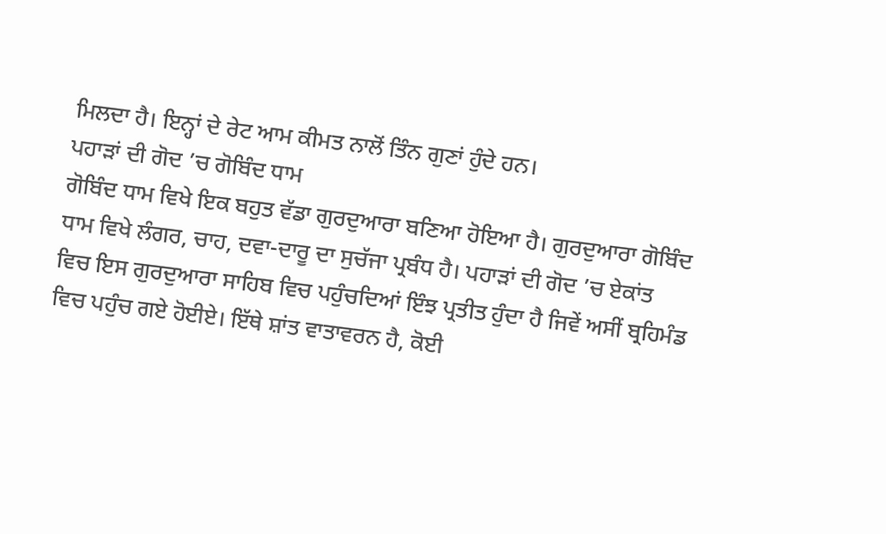ਮਿਲਦਾ ਹੈ। ਇਨ੍ਹਾਂ ਦੇ ਰੇਟ ਆਮ ਕੀਮਤ ਨਾਲੋਂ ਤਿੰਨ ਗੁਣਾਂ ਹੁੰਦੇ ਹਨ।
ਪਹਾੜਾਂ ਦੀ ਗੋਦ ’ਚ ਗੋਬਿੰਦ ਧਾਮ
ਗੋਬਿੰਦ ਧਾਮ ਵਿਖੇ ਇਕ ਬਹੁਤ ਵੱਡਾ ਗੁਰਦੁਆਰਾ ਬਣਿਆ ਹੋਇਆ ਹੈ। ਗੁਰਦੁਆਰਾ ਗੋਬਿੰਦ ਧਾਮ ਵਿਖੇ ਲੰਗਰ, ਚਾਹ, ਦਵਾ-ਦਾਰੂ ਦਾ ਸੁਚੱਜਾ ਪ੍ਰਬੰਧ ਹੈ। ਪਹਾੜਾਂ ਦੀ ਗੋਦ ’ਚ ਏਕਾਂਤ ਵਿਚ ਇਸ ਗੁਰਦੁਆਰਾ ਸਾਹਿਬ ਵਿਚ ਪਹੁੰਚਦਿਆਂ ਇੰਝ ਪ੍ਰਤੀਤ ਹੁੰਦਾ ਹੈ ਜਿਵੇਂ ਅਸੀਂ ਬ੍ਰਹਿਮੰਡ ਵਿਚ ਪਹੁੰਚ ਗਏ ਹੋਈਏ। ਇੱਥੇ ਸ਼ਾਂਤ ਵਾਤਾਵਰਨ ਹੈ, ਕੋਈ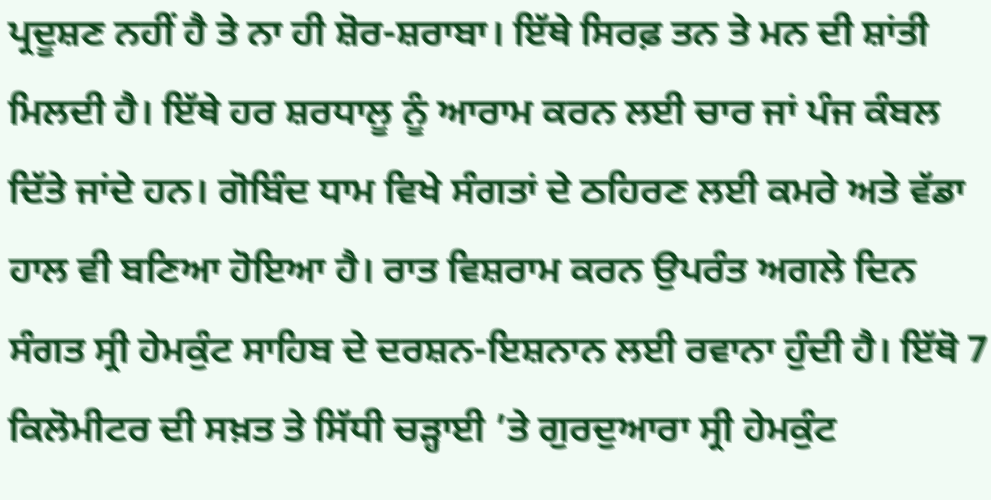ਪ੍ਰਦੂਸ਼ਣ ਨਹੀਂ ਹੈ ਤੇ ਨਾ ਹੀ ਸ਼ੋਰ-ਸ਼ਰਾਬਾ। ਇੱਥੇ ਸਿਰਫ਼ ਤਨ ਤੇ ਮਨ ਦੀ ਸ਼ਾਂਤੀ ਮਿਲਦੀ ਹੈ। ਇੱਥੇ ਹਰ ਸ਼ਰਧਾਲੂ ਨੂੰ ਆਰਾਮ ਕਰਨ ਲਈ ਚਾਰ ਜਾਂ ਪੰਜ ਕੰਬਲ ਦਿੱਤੇ ਜਾਂਦੇ ਹਨ। ਗੋਬਿੰਦ ਧਾਮ ਵਿਖੇ ਸੰਗਤਾਂ ਦੇ ਠਹਿਰਣ ਲਈ ਕਮਰੇ ਅਤੇ ਵੱਡਾ ਹਾਲ ਵੀ ਬਣਿਆ ਹੋਇਆ ਹੈ। ਰਾਤ ਵਿਸ਼ਰਾਮ ਕਰਨ ਉਪਰੰਤ ਅਗਲੇ ਦਿਨ ਸੰਗਤ ਸ੍ਰੀ ਹੇਮਕੁੰਟ ਸਾਹਿਬ ਦੇ ਦਰਸ਼ਨ-ਇਸ਼ਨਾਨ ਲਈ ਰਵਾਨਾ ਹੁੰਦੀ ਹੈ। ਇੱਥੋ 7 ਕਿਲੋਮੀਟਰ ਦੀ ਸਖ਼ਤ ਤੇ ਸਿੱਧੀ ਚੜ੍ਹਾਈ ’ਤੇ ਗੁਰਦੁਆਰਾ ਸ੍ਰੀ ਹੇਮਕੁੰਟ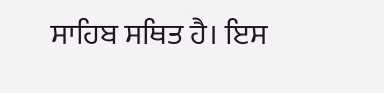ਸਾਹਿਬ ਸਥਿਤ ਹੈ। ਇਸ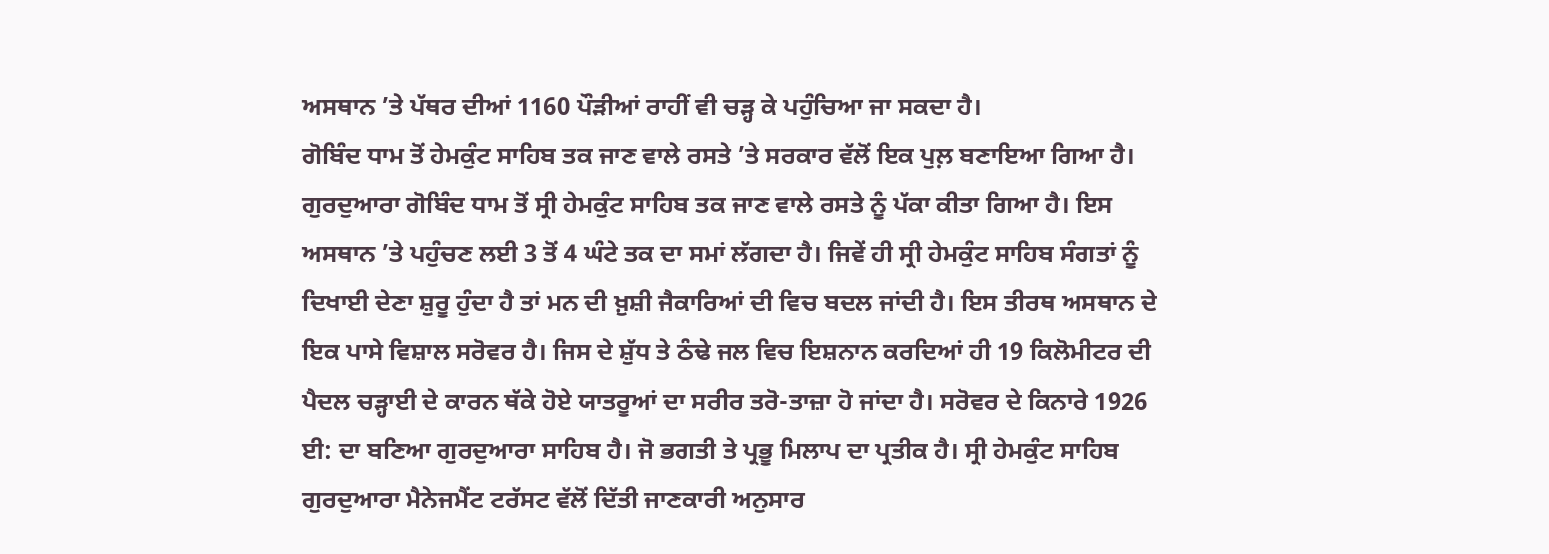ਅਸਥਾਨ ’ਤੇ ਪੱਥਰ ਦੀਆਂ 1160 ਪੌੜੀਆਂ ਰਾਹੀਂ ਵੀ ਚੜ੍ਹ ਕੇ ਪਹੁੰਚਿਆ ਜਾ ਸਕਦਾ ਹੈ।
ਗੋਬਿੰਦ ਧਾਮ ਤੋਂ ਹੇਮਕੁੰਟ ਸਾਹਿਬ ਤਕ ਜਾਣ ਵਾਲੇ ਰਸਤੇ ’ਤੇ ਸਰਕਾਰ ਵੱਲੋਂ ਇਕ ਪੁਲ਼ ਬਣਾਇਆ ਗਿਆ ਹੈ। ਗੁਰਦੁਆਰਾ ਗੋਬਿੰਦ ਧਾਮ ਤੋਂ ਸ੍ਰੀ ਹੇਮਕੁੰਟ ਸਾਹਿਬ ਤਕ ਜਾਣ ਵਾਲੇ ਰਸਤੇ ਨੂੰ ਪੱਕਾ ਕੀਤਾ ਗਿਆ ਹੈ। ਇਸ ਅਸਥਾਨ ’ਤੇ ਪਹੁੰਚਣ ਲਈ 3 ਤੋਂ 4 ਘੰਟੇ ਤਕ ਦਾ ਸਮਾਂ ਲੱਗਦਾ ਹੈ। ਜਿਵੇਂ ਹੀ ਸ੍ਰੀ ਹੇਮਕੁੰਟ ਸਾਹਿਬ ਸੰਗਤਾਂ ਨੂੰ ਦਿਖਾਈ ਦੇਣਾ ਸ਼ੁਰੂ ਹੁੰਦਾ ਹੈ ਤਾਂ ਮਨ ਦੀ ਖ਼ੁਸ਼ੀ ਜੈਕਾਰਿਆਂ ਦੀ ਵਿਚ ਬਦਲ ਜਾਂਦੀ ਹੈ। ਇਸ ਤੀਰਥ ਅਸਥਾਨ ਦੇ ਇਕ ਪਾਸੇ ਵਿਸ਼ਾਲ ਸਰੋਵਰ ਹੈ। ਜਿਸ ਦੇ ਸ਼ੁੱਧ ਤੇ ਠੰਢੇ ਜਲ ਵਿਚ ਇਸ਼ਨਾਨ ਕਰਦਿਆਂ ਹੀ 19 ਕਿਲੋਮੀਟਰ ਦੀ ਪੈਦਲ ਚੜ੍ਹਾਈ ਦੇ ਕਾਰਨ ਥੱਕੇ ਹੋਏ ਯਾਤਰੂਆਂ ਦਾ ਸਰੀਰ ਤਰੋ-ਤਾਜ਼ਾ ਹੋ ਜਾਂਦਾ ਹੈ। ਸਰੋਵਰ ਦੇ ਕਿਨਾਰੇ 1926 ਈ: ਦਾ ਬਣਿਆ ਗੁਰਦੁਆਰਾ ਸਾਹਿਬ ਹੈ। ਜੋ ਭਗਤੀ ਤੇ ਪ੍ਰਭੂ ਮਿਲਾਪ ਦਾ ਪ੍ਰਤੀਕ ਹੈ। ਸ੍ਰੀ ਹੇਮਕੁੰਟ ਸਾਹਿਬ ਗੁਰਦੁਆਰਾ ਮੈਨੇਜਮੈਂਟ ਟਰੱਸਟ ਵੱਲੋਂ ਦਿੱਤੀ ਜਾਣਕਾਰੀ ਅਨੁਸਾਰ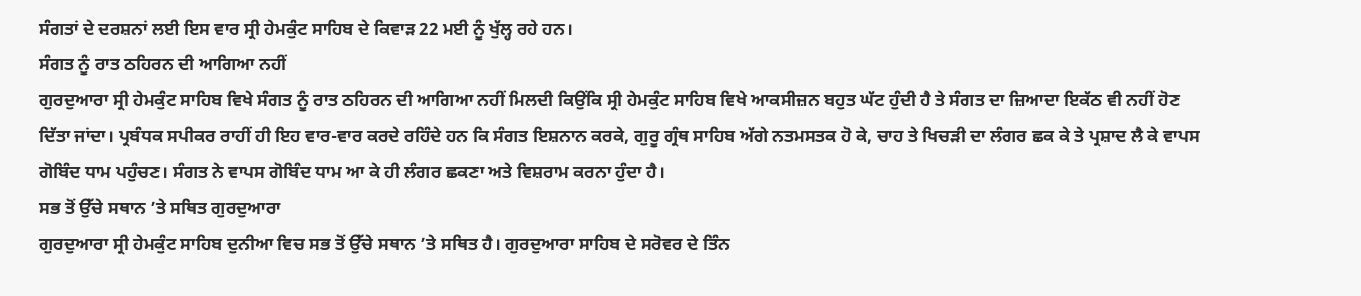ਸੰਗਤਾਂ ਦੇ ਦਰਸ਼ਨਾਂ ਲਈ ਇਸ ਵਾਰ ਸ੍ਰੀ ਹੇਮਕੁੰਟ ਸਾਹਿਬ ਦੇ ਕਿਵਾੜ 22 ਮਈ ਨੂੰ ਖੁੱਲ੍ਹ ਰਹੇ ਹਨ।
ਸੰਗਤ ਨੂੰ ਰਾਤ ਠਹਿਰਨ ਦੀ ਆਗਿਆ ਨਹੀਂ
ਗੁਰਦੁਆਰਾ ਸ੍ਰੀ ਹੇਮਕੁੰਟ ਸਾਹਿਬ ਵਿਖੇ ਸੰਗਤ ਨੂੰ ਰਾਤ ਠਹਿਰਨ ਦੀ ਆਗਿਆ ਨਹੀਂ ਮਿਲਦੀ ਕਿਉਂਕਿ ਸ੍ਰੀ ਹੇਮਕੁੰਟ ਸਾਹਿਬ ਵਿਖੇ ਆਕਸੀਜ਼ਨ ਬਹੁਤ ਘੱਟ ਹੁੰਦੀ ਹੈ ਤੇ ਸੰਗਤ ਦਾ ਜ਼ਿਆਦਾ ਇਕੱਠ ਵੀ ਨਹੀਂ ਹੋਣ ਦਿੱਤਾ ਜਾਂਦਾ। ਪ੍ਰਬੰਧਕ ਸਪੀਕਰ ਰਾਹੀਂ ਹੀ ਇਹ ਵਾਰ-ਵਾਰ ਕਰਦੇ ਰਹਿੰਦੇ ਹਨ ਕਿ ਸੰਗਤ ਇਸ਼ਨਾਨ ਕਰਕੇ, ਗੁਰੂ ਗ੍ਰੰਥ ਸਾਹਿਬ ਅੱਗੇ ਨਤਮਸਤਕ ਹੋ ਕੇ, ਚਾਹ ਤੇ ਖਿਚੜੀ ਦਾ ਲੰਗਰ ਛਕ ਕੇ ਤੇ ਪ੍ਰਸ਼ਾਦ ਲੈ ਕੇ ਵਾਪਸ ਗੋਬਿੰਦ ਧਾਮ ਪਹੁੰਚਣ। ਸੰਗਤ ਨੇ ਵਾਪਸ ਗੋਬਿੰਦ ਧਾਮ ਆ ਕੇ ਹੀ ਲੰਗਰ ਛਕਣਾ ਅਤੇ ਵਿਸ਼ਰਾਮ ਕਰਨਾ ਹੁੰਦਾ ਹੈ।
ਸਭ ਤੋਂ ਉੱਚੇ ਸਥਾਨ ’ਤੇ ਸਥਿਤ ਗੁਰਦੁਆਰਾ
ਗੁਰਦੁਆਰਾ ਸ੍ਰੀ ਹੇਮਕੁੰਟ ਸਾਹਿਬ ਦੁਨੀਆ ਵਿਚ ਸਭ ਤੋਂ ਉੱਚੇ ਸਥਾਨ ’ਤੇ ਸਥਿਤ ਹੈ। ਗੁਰਦੁਆਰਾ ਸਾਹਿਬ ਦੇ ਸਰੋਵਰ ਦੇ ਤਿੰਨ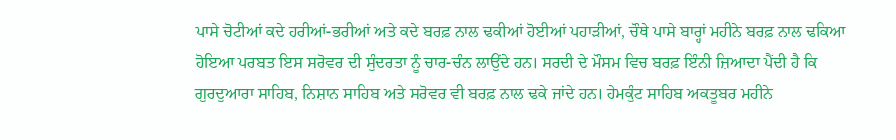ਪਾਸੇ ਚੋਟੀਆਂ ਕਦੇ ਹਰੀਆਂ-ਭਰੀਆਂ ਅਤੇ ਕਦੇ ਬਰਫ਼ ਨਾਲ ਢਕੀਆਂ ਹੋਈਆਂ ਪਹਾੜੀਆਂ, ਚੌਥੇ ਪਾਸੇ ਬਾਰ੍ਹਾਂ ਮਹੀਨੇ ਬਰਫ਼ ਨਾਲ ਢਕਿਆ ਹੋਇਆ ਪਰਬਤ ਇਸ ਸਰੋਵਰ ਦੀ ਸੁੰਦਰਤਾ ਨੂੰ ਚਾਰ-ਚੰਨ ਲਾਉਂਦੇ ਹਨ। ਸਰਦੀ ਦੇ ਮੌਸਮ ਵਿਚ ਬਰਫ਼ ਇੰਨੀ ਜ਼ਿਆਦਾ ਪੈਂਦੀ ਹੈ ਕਿ ਗੁਰਦੁਆਰਾ ਸਾਹਿਬ, ਨਿਸ਼ਾਨ ਸਾਹਿਬ ਅਤੇ ਸਰੋਵਰ ਵੀ ਬਰਫ਼ ਨਾਲ ਢਕੇ ਜਾਂਦੇ ਹਨ। ਹੇਮਕੁੰਟ ਸਾਹਿਬ ਅਕਤੂਬਰ ਮਹੀਨੇ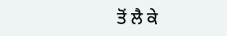ਤੋਂ ਲੈ ਕੇ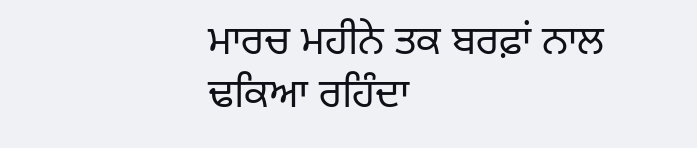ਮਾਰਚ ਮਹੀਨੇ ਤਕ ਬਰਫ਼ਾਂ ਨਾਲ ਢਕਿਆ ਰਹਿੰਦਾ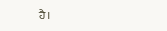ਹੈ।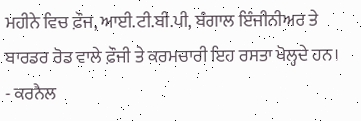ਮਹੀਨੇ ਵਿਚ ਫ਼ੌਜ, ਆਈ.ਟੀ.ਬੀ.ਪੀ, ਬੰਗਾਲ ਇੰਜੀਨੀਅਰ ਤੇ ਬਾਰਡਰ ਰੋਡ ਵਾਲੇ ਫ਼ੌਜੀ ਤੇ ਕਰਮਚਾਰੀ ਇਹ ਰਸਤਾ ਖੋਲ੍ਹਦੇ ਹਨ।
- ਕਰਨੈਲ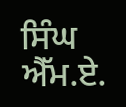ਸਿੰਘ ਐੱਮ.ਏ.